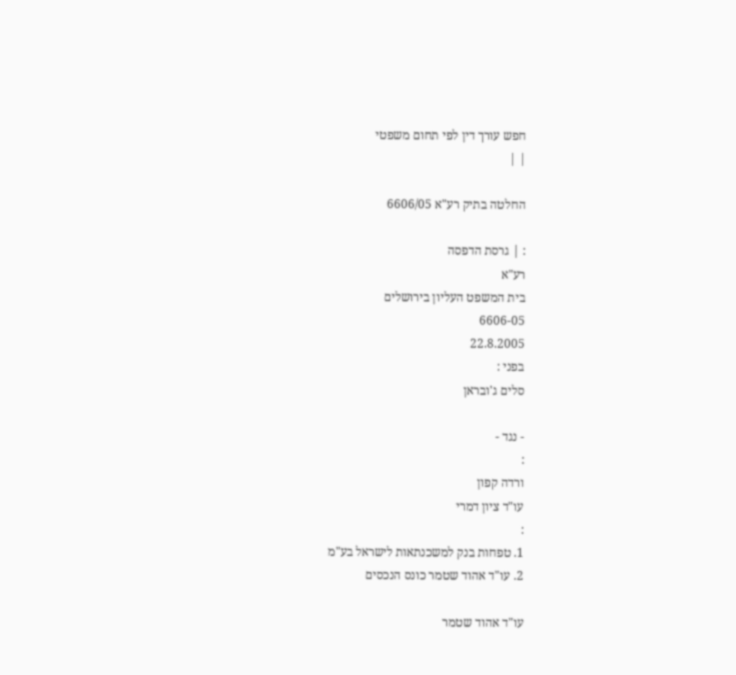חפש עורך דין לפי תחום משפטי
| |

החלטה בתיק רע"א 6606/05

: | גרסת הדפסה
רע"א
בית המשפט העליון בירושלים
6606-05
22.8.2005
בפני :
סלים ג'ובראן

- נגד -
:
ורדה קפון
עו"ד ציון דמרי
:
1. טפחות בנק למשכנתאות לישראל בע"מ
2. עו"ד אהוד שטמר כונס הנכסים

עו"ד אהוד שטמר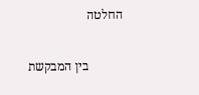החלטה

           בין המבקשת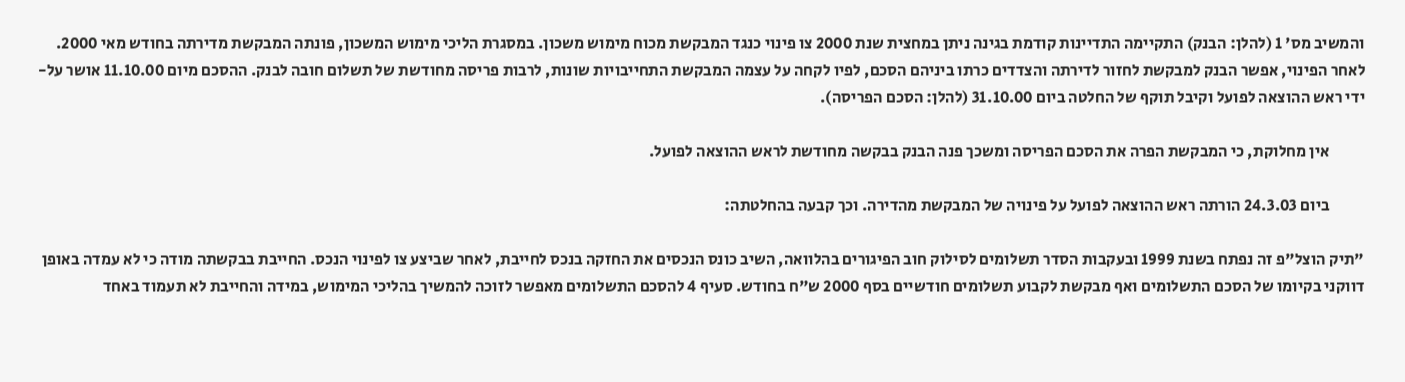והמשיב מס' 1 (להלן: הבנק) התקיימה התדיינות קודמת בגינה ניתן במחצית שנת 2000 צו פינוי כנגד המבקשת מכוח מימוש משכון. במסגרת הליכי מימוש המשכון, פונתה המבקשת מדירתה בחודש מאי 2000. לאחר הפינוי, אפשר הבנק למבקשת לחזור לדירתה והצדדים כרתו ביניהם הסכם, לפיו לקחה על עצמה המבקשת התחייבויות שונות, לרבות פריסה מחודשת של תשלום חובה לבנק. ההסכם מיום 11.10.00 אושר על-ידי ראש ההוצאה לפועל וקיבל תוקף של החלטה ביום 31.10.00 (להלן: הסכם הפריסה).

           אין מחלוקת, כי המבקשת הפרה את הסכם הפריסה ומשכך פנה הבנק בבקשה מחודשת לראש ההוצאה לפועל.

           ביום 24.3.03 הורתה ראש ההוצאה לפועל על פינויה של המבקשת מהדירה. וכך קבעה בהחלטתה:

"תיק הוצל"פ זה נפתח בשנת 1999 ובעקבות הסדר תשלומים לסילוק חוב הפיגורים בהלוואה, השיב כונס הנכסים את החזקה בנכס לחייבת, לאחר שביצע צו לפינוי הנכס. החייבת בבקשתה מודה כי לא עמדה באופן דווקני בקיומו של הסכם התשלומים ואף מבקשת לקבוע תשלומים חודשיים בסף 2000 ש"ח בחודש. סעיף 4 להסכם התשלומים מאפשר לזוכה להמשיך בהליכי המימוש, במידה והחייבת לא תעמוד באחד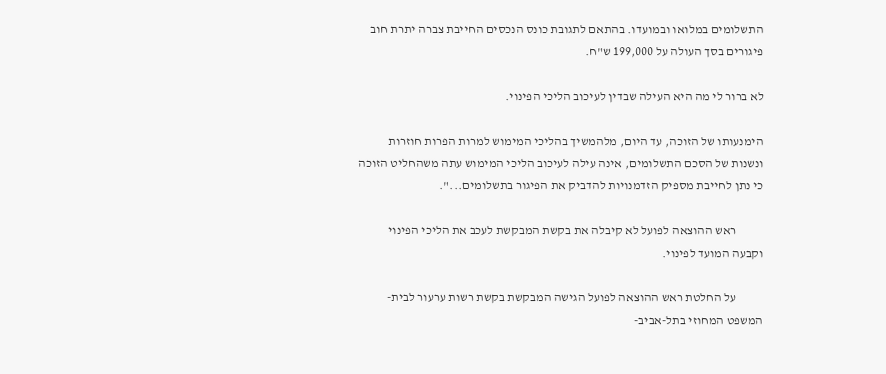התשלומים במלואו ובמועדו. בהתאם לתגובת כונס הנכסים החייבת צברה יתרת חוב פיגורים בסך העולה על 199,000 ש"ח.

לא ברור לי מה היא העילה שבדין לעיכוב הליכי הפינוי.

הימנעותו של הזוכה, עד היום, מלהמשיך בהליכי המימוש למרות הפרות חוזרות ונשנות של הסכם התשלומים, אינה עילה לעיכוב הליכי המימוש עתה משהחליט הזוכה כי נתן לחייבת מספיק הזדמנויות להדביק את הפיגור בתשלומים...".

           ראש ההוצאה לפועל לא קיבלה את בקשת המבקשת לעכב את הליכי הפינוי וקבעה המועד לפינוי.

           על החלטת ראש ההוצאה לפועל הגישה המבקשת בקשת רשות ערעור לבית-המשפט המחוזי בתל-אביב-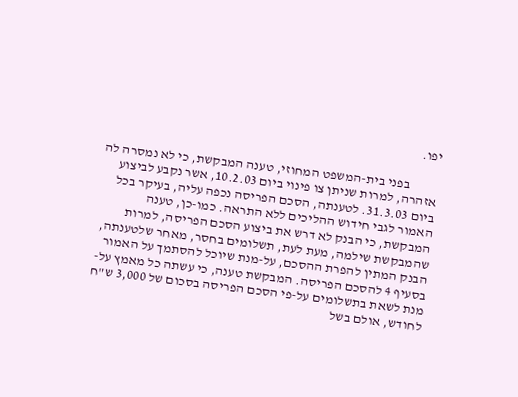יפו.

           בפני בית-המשפט המחוזי, טענה המבקשת, כי לא נמסרה לה אזהרה, למרות שניתן צו פינוי ביום 10.2.03, אשר נקבע לביצוע ביום 31.3.03. לטענתה, הסכם הפריסה נכפה עליה, בעיקר בכל האמור לגבי חידוש ההליכים ללא התראה. כמו-כן, טענה המבקשת, כי הבנק לא דרש את ביצוע הסכם הפריסה, למרות שהמבקשת שילמה, מעת לעת, תשלומים בחסר, מאחר שלטענתה, הבנק המתין להפרת ההסכם, על-מנת שיוכל להסתמך על האמור בסעיף 4 להסכם הפריסה. המבקשת טענה, כי עשתה כל מאמץ על-מנת לשאת בתשלומים על-פי הסכם הפריסה בסכום של 3,000 ש"ח לחודש, אולם בשל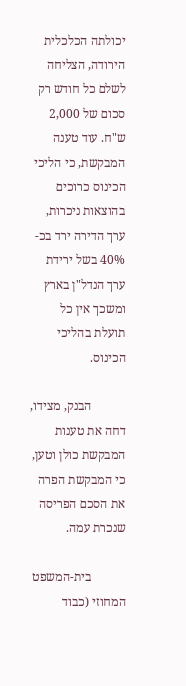יכולתה הכלכלית הירודה, הצליחה לשלם כל חודש רק סכום של 2,000 ש"ח. עוד טענה המבקשת, כי הליכי הכינוס כרוכים בהוצאות ניכרות, ערך הדירה ירד בכ- 40% בשל ירידת ערך הנדל"ן בארץ ומשכך אין כל תועלת בהליכי הכינוס.

           הבנק, מצידו, דחה את טענות המבקשת כולן וטען, כי המבקשת הפרה את הסכם הפריסה שנכרת עמה.

           בית-המשפט המחוזי (כבוד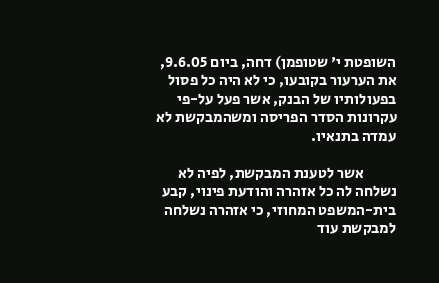השופטת י' שטופמן) דחה, ביום 9.6.05, את הערעור בקובעו, כי לא היה כל פסול בפעולותיו של הבנק, אשר פעל על-פי עקרונות הסדר הפריסה ומשהמבקשת לא עמדה בתנאיו.

           אשר לטענת המבקשת, לפיה לא נשלחה לה כל אזהרה והודעת פינוי, קבע בית-המשפט המחוזי, כי אזהרה נשלחה למבקשת עוד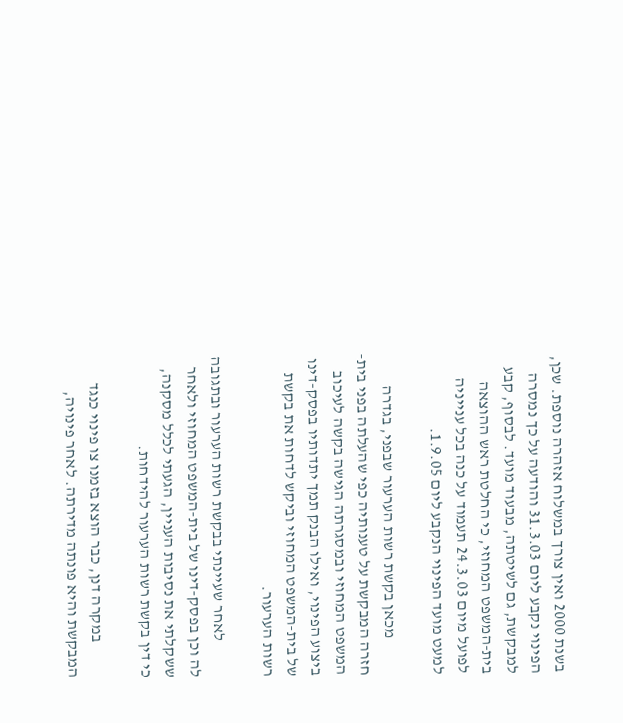בשנת 2000 ואין צורך במשלוח אזהרה נוספת. שכן, הפינוי נקבע ליום 31.3.03 והודעה על כך נמסרה למבקשת, גם לשיטתה, מבעוד מועד. לבסוף, קבע בית-המשפט המחוזי, כי החלטת ראש ההוצאה לפועל מיום 24.3.03 תעמוד על כנה בכל ענייניה למעט מועד הפינוי הנקבע ליום 1.9.05.

           מכאן בקשת רשות הערעור שבפני, בגדרה חזרה המבקשת על טענותיה כפי שהעלתה בפני בית-המשפט המחוזי ובמסגרתה הגישה בקשה לעיכוב ביצוע הפינוי, ואילו הבנק תמך יתדותיו בפסק-דינו של בית-המשפט המחוזי וביקש לדחות את בקשת רשות הערעור.

           לאחר שעיינתי בבקשת רשות הערעור ובתגובה לה וכן בפסק-דינו של בית-המשפט המחוזי ולאחר ששקלתי את נסיבות העניין, הגעתי לכלל מסקנה, כי דין בקשת רשות הערעור להידחות.

           במקרה דנן, כבר הוצא בזמנו צו פינוי כנגד המבקשת והיא פונתה מדירתה. לאחר פינויה,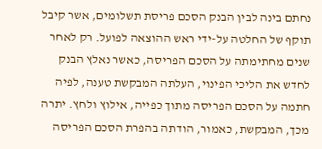נחתם בינה לבין הבנק הסכם פריסת תשלומים, אשר קיבל תוקף של החלטה על-ידי ראש ההוצאה לפועל. רק לאחר שנים מחתימתה על הסכם הפריסה, כאשר נאלץ הבנק לחדש את הליכי הפינוי, העלתה המבקשת טענה, לפיה חתמה על הסכם הפריסה מתוך כפייה, אילוץ ולחץ. יתרה מכך, המבקשת, כאמור, הודתה בהפרת הסכם הפריסה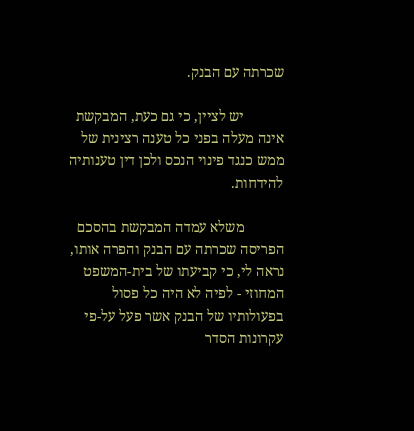שכרתה עם הבנק.

           יש לציין, כי גם כעת, המבקשת אינה מעלה בפני כל טענה רצינית של ממש כנגד פינוי הנכס ולכן דין טענותיה להידחות.

           משלא עמדה המבקשת בהסכם הפריסה שכרתה עם הבנק והפרה אותו, נראה לי, כי קביעתו של בית-המשפט המחוזי - לפיה לא היה כל פסול בפעולותיו של הבנק אשר פעל על-פי עקרונות הסדר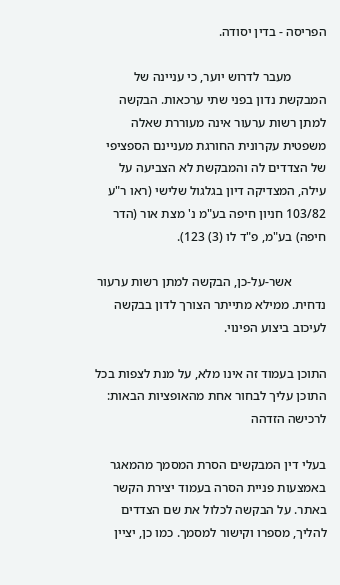הפריסה - בדין יסודה.

           מעבר לדרוש יוער, כי עניינה של המבקשת נדון בפני שתי ערכאות. הבקשה למתן רשות ערעור אינה מעוררת שאלה משפטית עקרונית החורגת מעניינם הספציפי של הצדדים לה והמבקשת לא הצביעה על עילה, המצדיקה דיון בגלגול שלישי (ראו ר"ע 103/82 חניון חיפה בע"מ נ' מצת אור (הדר חיפה) בע"מ, פ"ד לו (3) 123).

           אשר-על-כן, הבקשה למתן רשות ערעור נדחית. ממילא מתייתר הצורך לדון בבקשה לעיכוב ביצוע הפינוי.

התוכן בעמוד זה אינו מלא, על מנת לצפות בכל התוכן עליך לבחור אחת מהאופציות הבאות:
לרכישה הזדהה

בעלי דין המבקשים הסרת המסמך מהמאגר באמצעות פניית הסרה בעמוד יצירת הקשר באתר. על הבקשה לכלול את שם הצדדים להליך, מספרו וקישור למסמך. כמו כן, יציין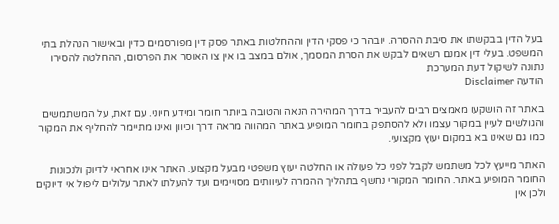בעל הדין בבקשתו את סיבת ההסרה. יובהר כי פסקי הדין וההחלטות באתר פסק דין מפורסמים כדין ובאישור הנהלת בתי המשפט. בעלי דין אמנם רשאים לבקש את הסרת המסמך, אולם במצב בו אין צו האוסר את הפרסום, ההחלטה להסירו נתונה לשיקול דעת המערכת
הודעה Disclaimer

באתר זה הושקעו מאמצים רבים להעביר בדרך המהירה הנאה והטובה ביותר חומר ומידע חיוני. עם זאת, על המשתמשים והגולשים לעיין במקור עצמו ולא להסתפק בחומר המופיע באתר המהווה מראה דרך וכיוון ואינו מתיימר להחליף את המקור כמו גם שאינו בא במקום יעוץ מקצועי.

האתר מייעץ לכל משתמש לקבל לפני כל פעולה או החלטה יעוץ משפטי מבעל מקצוע. האתר אינו אחראי לדיוק ולנכונות החומר המופיע באתר. החומר המקורי נחשף בתהליך ההמרה לעיוותים מסויימים ועד להעלתו לאתר עלולים ליפול אי דיוקים ולכן אין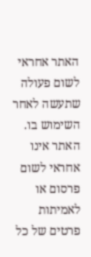האתר אחראי לשום פעולה שתעשה לאחר השימוש בו. האתר אינו אחראי לשום פרסום או לאמיתות פרטים של כל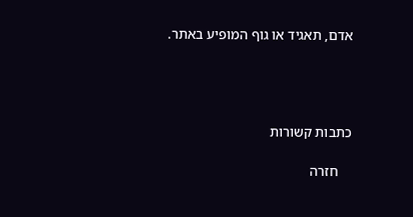אדם, תאגיד או גוף המופיע באתר.




כתבות קשורות

    חזרה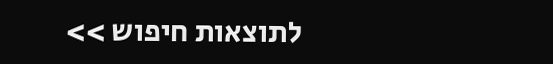לתוצאות חיפוש >>